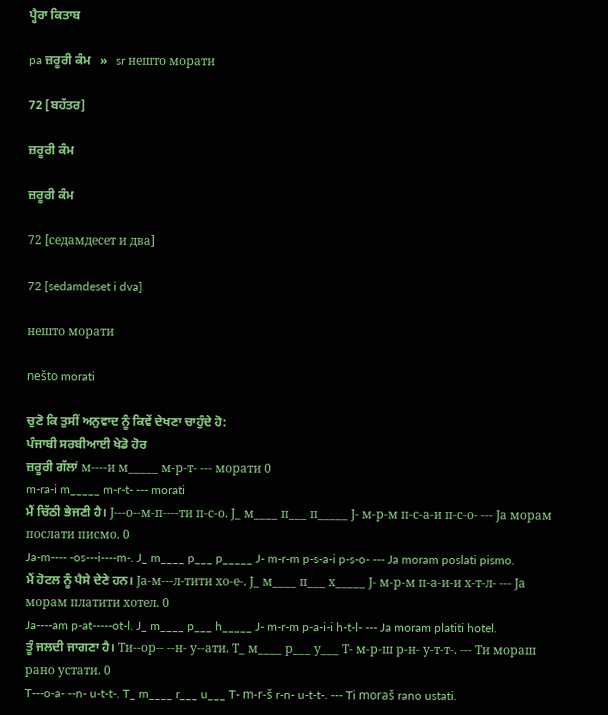ਪ੍ਹੈਰਾ ਕਿਤਾਬ

pa ਜ਼ਰੂਰੀ ਕੰਮ   »   sr нешто морати

72 [ਬਹੱਤਰ]

ਜ਼ਰੂਰੀ ਕੰਮ

ਜ਼ਰੂਰੀ ਕੰਮ

72 [седамдесет и два]

72 [sedamdeset i dva]

нешто морати

nešto morati

ਚੁਣੋ ਕਿ ਤੁਸੀਂ ਅਨੁਵਾਦ ਨੂੰ ਕਿਵੇਂ ਦੇਖਣਾ ਚਾਹੁੰਦੇ ਹੋ:
ਪੰਜਾਬੀ ਸਰਬੀਆਈ ਖੇਡੋ ਹੋਰ
ਜ਼ਰੂਰੀ ਗੱਲਾਂ м----и м_____ м-р-т- --- морати 0
m-ra-i m_____ m-r-t- --- morati
ਮੈਂ ਚਿੱਠੀ ਭੇਜਣੀ ਹੈ। Ј---о--м-п----ти п-с-о. Ј_ м____ п___ п_____ Ј- м-р-м п-с-а-и п-с-о- --- Ја морам послати писмо. 0
Ja-m---- -os---i----m-. J_ m____ p___ p_____ J- m-r-m p-s-a-i p-s-o- --- Ja moram poslati pismo.
ਮੈਂ ਹੋਟਲ ਨੂੰ ਪੈਸੇ ਦੇਣੇ ਹਨ। Ја-м---л-тити хо-е-. Ј_ м____ п___ х_____ Ј- м-р-м п-а-и-и х-т-л- --- Ја морам платити хотел. 0
Ja----am p-at-----ot-l. J_ m____ p___ h_____ J- m-r-m p-a-i-i h-t-l- --- Ja moram platiti hotel.
ਤੂੰ ਜਲਦੀ ਜਾਗਣਾ ਹੈ। Ти--ор-- --н- у--ати. Т_ м____ р___ у___ Т- м-р-ш р-н- у-т-т-. --- Ти мораш рано устати. 0
T---o-a- --n- u-t-t-. T_ m____ r___ u___ T- m-r-š r-n- u-t-t-. --- Ti moraš rano ustati.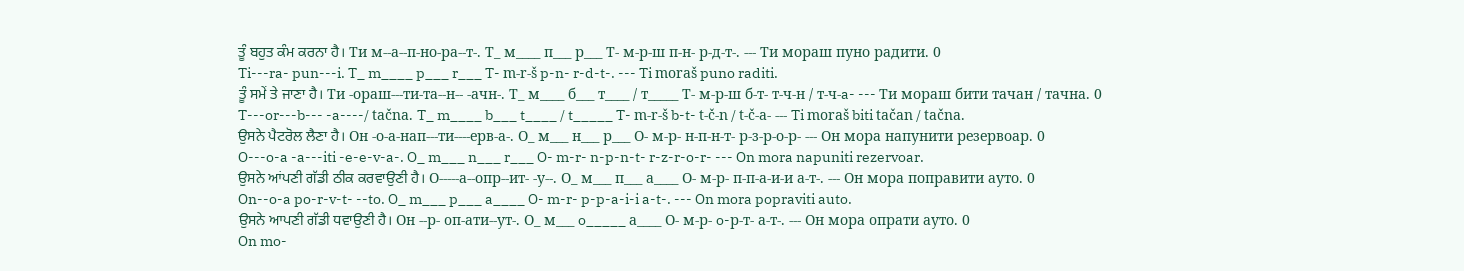ਤੂੰ ਬਹੁਤ ਕੰਮ ਕਰਨਾ ਹੈ। Ти м--а--п-но-ра--т-. Т_ м____ п___ р___ Т- м-р-ш п-н- р-д-т-. --- Ти мораш пуно радити. 0
Ti---ra- pun---i. T_ m____ p___ r___ T- m-r-š p-n- r-d-t-. --- Ti moraš puno raditi.
ਤੂੰ ਸਮੇਂ ਤੇ ਜਾਣਾ ਹੈ। Ти -ораш---ти-та--н-- -ачн-. Т_ м____ б___ т____ / т_____ Т- м-р-ш б-т- т-ч-н / т-ч-a- --- Ти мораш бити тачан / тачнa. 0
T---or---b--- -a----/ tačna. T_ m____ b___ t____ / t_____ T- m-r-š b-t- t-č-n / t-č-a- --- Ti moraš biti tačan / tačna.
ਉਸਨੇ ਪੈਟਰੋਲ ਲੈਣਾ ਹੈ। Он -о-а-нап---ти----ерв-а-. О_ м___ н___ р___ О- м-р- н-п-н-т- р-з-р-о-р- --- Он мора напунити резервоар. 0
O---o-a -a---iti -e-e-v-a-. O_ m___ n___ r___ O- m-r- n-p-n-t- r-z-r-o-r- --- On mora napuniti rezervoar.
ਉਸਨੇ ਆਂਪਣੀ ਗੱਡੀ ਠੀਕ ਕਰਵਾਉਣੀ ਹੈ। О-----а--опр--ит- -у--. О_ м___ п___ а____ О- м-р- п-п-а-и-и а-т-. --- Он мора поправити ауто. 0
On--o-a po-r-v-t- --to. O_ m___ p___ a____ O- m-r- p-p-a-i-i a-t-. --- On mora popraviti auto.
ਉਸਨੇ ਆਪਣੀ ਗੱਡੀ ਧਵਾਉਣੀ ਹੈ। Он --р- oп-ати--ут-. О_ м___ o_____ а____ О- м-р- o-р-т- а-т-. --- Он мора oпрати ауто. 0
On mo-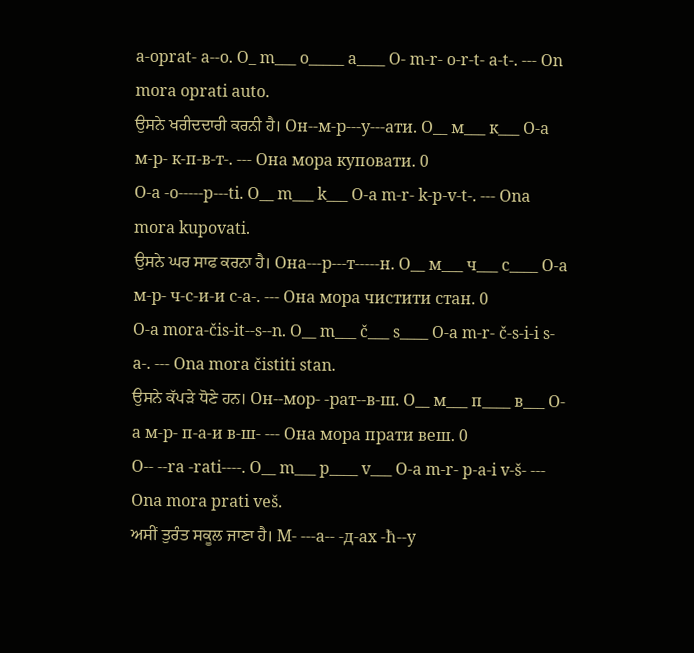a-oprat- a--o. O_ m___ o_____ a____ O- m-r- o-r-t- a-t-. --- On mora oprati auto.
ਉਸਨੇ ਖਰੀਦਦਾਰੀ ਕਰਨੀ ਹੈ। Он--м-р---у---ати. О__ м___ к___ О-а м-р- к-п-в-т-. --- Она мора куповати. 0
O-a -o-----p---ti. O__ m___ k___ O-a m-r- k-p-v-t-. --- Ona mora kupovati.
ਉਸਨੇ ਘਰ ਸਾਫ ਕਰਨਾ ਹੈ। Она---р---т-----н. О__ м___ ч___ с____ О-а м-р- ч-с-и-и с-а-. --- Она мора чистити стан. 0
O-a mora-čis-it--s--n. O__ m___ č___ s____ O-a m-r- č-s-i-i s-a-. --- Ona mora čistiti stan.
ਉਸਨੇ ਕੱਪੜੇ ਧੋਣੇ ਹਨ। Он--мор- -рат--в-ш. О__ м___ п____ в___ О-а м-р- п-а-и в-ш- --- Она мора прати веш. 0
O-- --ra -rati----. O__ m___ p____ v___ O-a m-r- p-a-i v-š- --- Ona mora prati veš.
ਅਸੀਂ ਤੁਰੰਤ ਸਕੂਲ ਜਾਣਾ ਹੈ। М- ---а-- -д-ах -ћ--у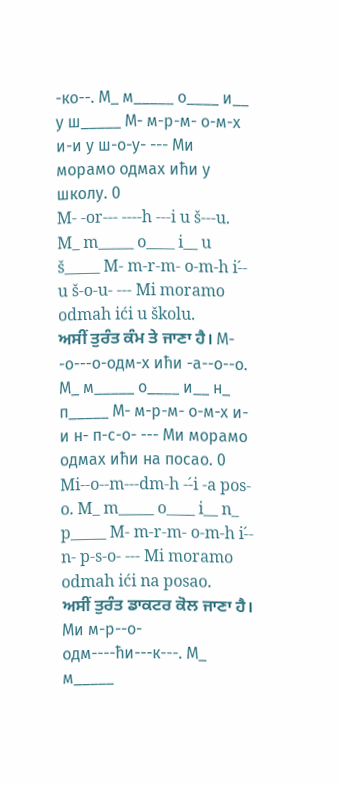-ко--. М_ м_____ о____ и__ у ш_____ М- м-р-м- о-м-х и-и у ш-о-у- --- Ми морамо одмах ићи у школу. 0
M- -or--- ----h ---i u š---u. M_ m_____ o____ i__ u š_____ M- m-r-m- o-m-h i-́- u š-o-u- --- Mi moramo odmah ići u školu.
ਅਸੀਂ ਤੁਰੰਤ ਕੰਮ ਤੇ ਜਾਣਾ ਹੈ। М- -о---о-одм-х ићи -а--о--о. М_ м_____ о____ и__ н_ п_____ М- м-р-м- о-м-х и-и н- п-с-о- --- Ми морамо одмах ићи на посао. 0
Mi--o--m---dm-h --́i -a pos-o. M_ m_____ o____ i__ n_ p_____ M- m-r-m- o-m-h i-́- n- p-s-o- --- Mi moramo odmah ići na posao.
ਅਸੀਂ ਤੁਰੰਤ ਡਾਕਟਰ ਕੋਲ ਜਾਣਾ ਹੈ। Ми м-р--о-одм----ћи---к---. М_ м_____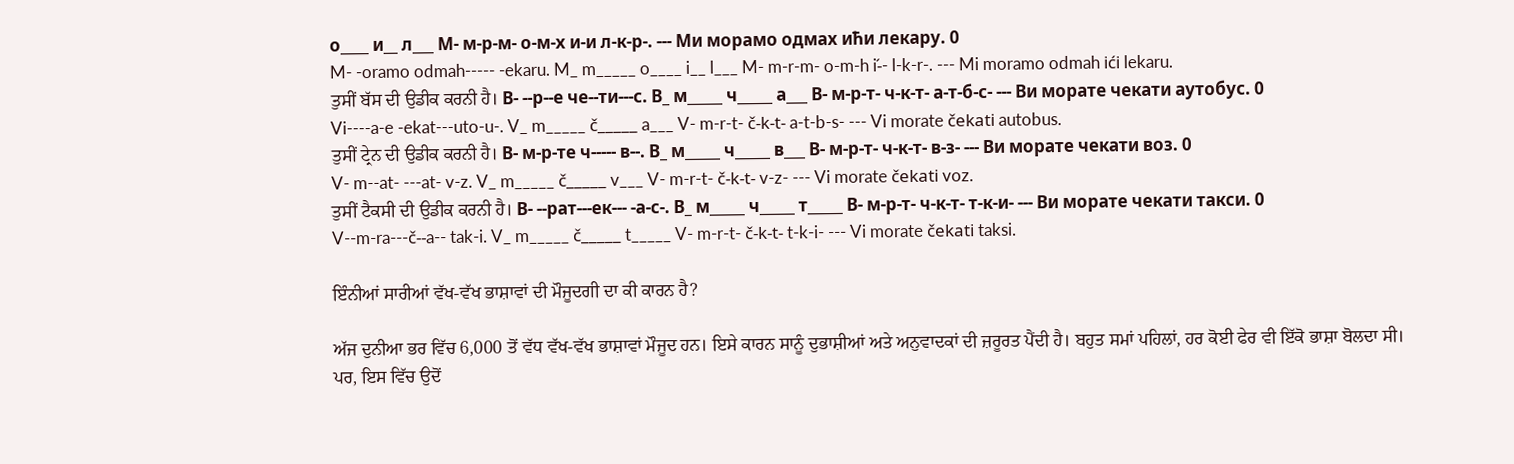о____ и__ л___ М- м-р-м- о-м-х и-и л-к-р-. --- Ми морамо одмах ићи лекару. 0
M- -oramo odmah----- -ekaru. M_ m_____ o____ i__ l___ M- m-r-m- o-m-h i-́- l-k-r-. --- Mi moramo odmah ići lekaru.
ਤੁਸੀਂ ਬੱਸ ਦੀ ਉਡੀਕ ਕਰਨੀ ਹੈ। В- --р--е че--ти---с. В_ м_____ ч_____ а___ В- м-р-т- ч-к-т- а-т-б-с- --- Ви морате чекати аутобус. 0
Vi----a-e -ekat---uto-u-. V_ m_____ č_____ a___ V- m-r-t- č-k-t- a-t-b-s- --- Vi morate čekati autobus.
ਤੁਸੀਂ ਟ੍ਰੇਨ ਦੀ ਉਡੀਕ ਕਰਨੀ ਹੈ। В- м-р-те ч----- в--. В_ м_____ ч_____ в___ В- м-р-т- ч-к-т- в-з- --- Ви морате чекати воз. 0
V- m--at- ---at- v-z. V_ m_____ č_____ v___ V- m-r-t- č-k-t- v-z- --- Vi morate čekati voz.
ਤੁਸੀਂ ਟੈਕਸੀ ਦੀ ਉਡੀਕ ਕਰਨੀ ਹੈ। В- --рат---ек--- -а-с-. В_ м_____ ч_____ т_____ В- м-р-т- ч-к-т- т-к-и- --- Ви морате чекати такси. 0
V--m-ra---č--a-- tak-i. V_ m_____ č_____ t_____ V- m-r-t- č-k-t- t-k-i- --- Vi morate čekati taksi.

ਇੰਨੀਆਂ ਸਾਰੀਆਂ ਵੱਖ-ਵੱਖ ਭਾਸ਼ਾਵਾਂ ਦੀ ਮੌਜੂਦਗੀ ਦਾ ਕੀ ਕਾਰਨ ਹੈ?

ਅੱਜ ਦੁਨੀਆ ਭਰ ਵਿੱਚ 6,000 ਤੋਂ ਵੱਧ ਵੱਖ-ਵੱਖ ਭਾਸ਼ਾਵਾਂ ਮੌਜੂਦ ਹਨ। ਇਸੇ ਕਾਰਨ ਸਾਨੂੰ ਦੁਭਾਸ਼ੀਆਂ ਅਤੇ ਅਨੁਵਾਦਕਾਂ ਦੀ ਜ਼ਰੂਰਤ ਪੈਂਦੀ ਹੈ। ਬਹੁਤ ਸਮਾਂ ਪਹਿਲਾਂ, ਹਰ ਕੋਈ ਫੇਰ ਵੀ ਇੱਕੋ ਭਾਸ਼ਾ ਬੋਲਦਾ ਸੀ। ਪਰ, ਇਸ ਵਿੱਚ ਉਦੋਂ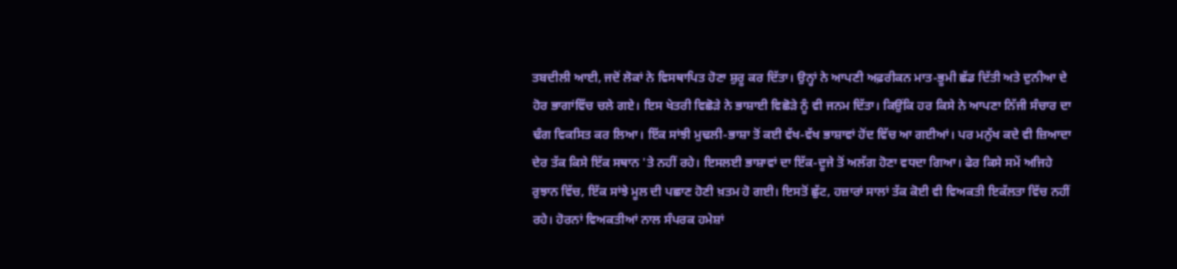ਤਬਦੀਲੀ ਆਈ, ਜਦੋਂ ਲੋਕਾਂ ਨੇ ਵਿਸਥਾਪਿਤ ਹੋਣਾ ਸ਼ੁਰੂ ਕਰ ਦਿੱਤਾ। ਉਨ੍ਹਾਂ ਨੇ ਆਪਣੀ ਅਫ਼ਰੀਕਨ ਮਾਤ-ਭੂਮੀ ਛੱਡ ਦਿੱਤੀ ਅਤੇ ਦੁਨੀਆ ਦੇ ਹੋਰ ਭਾਗਾਂਵਿੱਚ ਚਲੇ ਗਏ। ਇਸ ਖੇਤਰੀ ਵਿਛੋੜੇ ਨੇ ਭਾਸ਼ਾਈ ਵਿਛੋੜੇ ਨੂੰ ਵੀ ਜਨਮ ਦਿੱਤਾ। ਕਿਉਂਕਿ ਹਰ ਕਿਸੇ ਨੇ ਆਪਣਾ ਨਿੱਜੀ ਸੰਚਾਰ ਦਾ ਢੰਗ ਵਿਕਸਿਤ ਕਰ ਲਿਆ। ਇੱਕ ਸਾਂਝੀ ਮੁਢਲੀ-ਭਾਸ਼ਾ ਤੋਂ ਕਈ ਵੱਖ-ਵੱਖ ਭਾਸ਼ਾਵਾਂ ਹੋਂਦ ਵਿੱਚ ਆ ਗਈਆਂ। ਪਰ ਮਨੁੱਖ ਕਦੇ ਵੀ ਜ਼ਿਆਦਾ ਦੇਰ ਤੱਕ ਕਿਸੇ ਇੱਕ ਸਥਾਨ 'ਤੇ ਨਹੀਂ ਰਹੇ। ਇਸਲਈ ਭਾਸ਼ਾਵਾਂ ਦਾ ਇੱਕ-ਦੂਜੇ ਤੋਂ ਅਲੱਗ ਹੋਣਾ ਵਧਦਾ ਗਿਆ। ਫੇਰ ਕਿਸੇ ਸਮੇਂ ਅਜਿਹੇ ਰੁਝਾਨ ਵਿੱਚ, ਇੱਕ ਸਾਂਝੇ ਮੂਲ ਦੀ ਪਛਾਣ ਹੋਣੀ ਖ਼ਤਮ ਹੋ ਗਈ। ਇਸਤੋਂ ਛੁੱਟ, ਹਜ਼ਾਰਾਂ ਸਾਲਾਂ ਤੱਕ ਕੋਈ ਵੀ ਵਿਅਕਤੀ ਇਕੱਲਤਾ ਵਿੱਚ ਨਹੀਂ ਰਹੇ। ਹੋਰਨਾਂ ਵਿਅਕਤੀਆਂ ਨਾਲ ਸੰਪਰਕ ਹਮੇਸ਼ਾਂ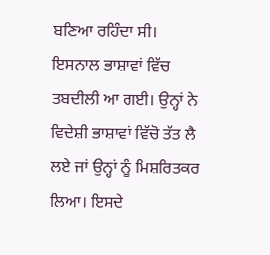ਬਣਿਆ ਰਹਿੰਦਾ ਸੀ। ਇਸਨਾਲ ਭਾਸ਼ਾਵਾਂ ਵਿੱਚ ਤਬਦੀਲੀ ਆ ਗਈ। ਉਨ੍ਹਾਂ ਨੇ ਵਿਦੇਸ਼ੀ ਭਾਸ਼ਾਵਾਂ ਵਿੱਚੋ ਤੱਤ ਲੈ ਲਏ ਜਾਂ ਉਨ੍ਹਾਂ ਨੂੰ ਮਿਸ਼ਰਿਤਕਰ ਲਿਆ। ਇਸਦੇ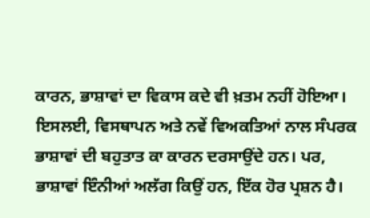ਕਾਰਨ, ਭਾਸ਼ਾਵਾਂ ਦਾ ਵਿਕਾਸ ਕਦੇ ਵੀ ਖ਼ਤਮ ਨਹੀਂ ਹੋਇਆ। ਇਸਲਈ, ਵਿਸਥਾਪਨ ਅਤੇ ਨਵੇਂ ਵਿਅਕਤਿਆਂ ਨਾਲ ਸੰਪਰਕ ਭਾਸ਼ਾਵਾਂ ਦੀ ਬਹੁਤਾਤ ਕਾ ਕਾਰਨ ਦਰਸਾਉਂਦੇ ਹਨ। ਪਰ, ਭਾਸ਼ਾਵਾਂ ਇੰਨੀਆਂ ਅਲੱਗ ਕਿਉਂ ਹਨ, ਇੱਕ ਹੋਰ ਪ੍ਰਸ਼ਨ ਹੈ।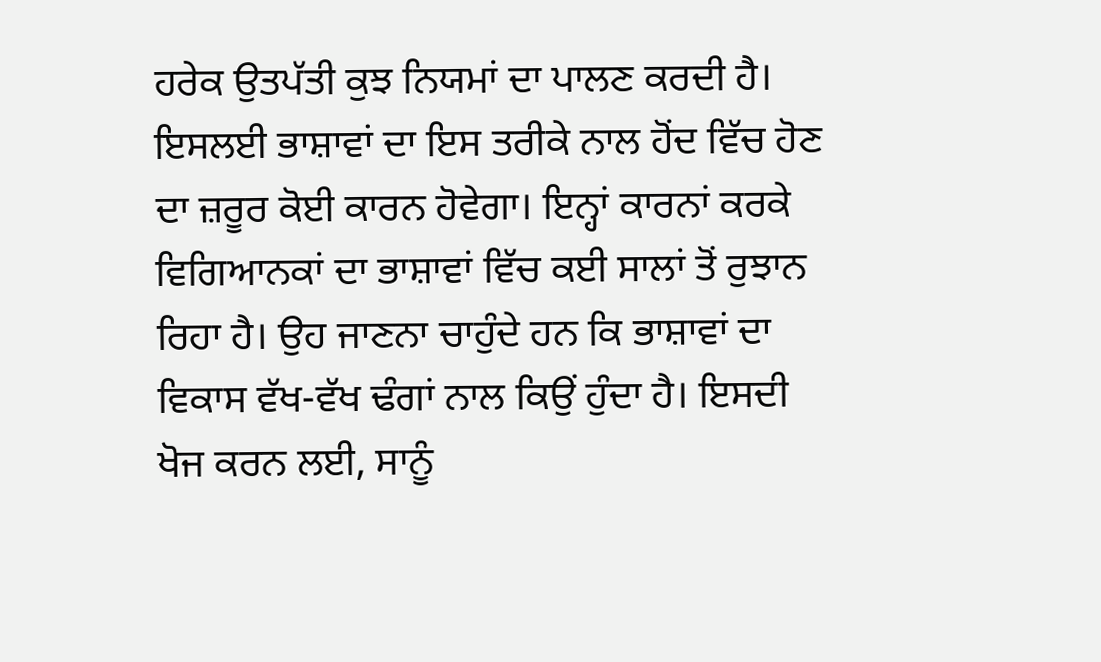ਹਰੇਕ ਉਤਪੱਤੀ ਕੁਝ ਨਿਯਮਾਂ ਦਾ ਪਾਲਣ ਕਰਦੀ ਹੈ। ਇਸਲਈ ਭਾਸ਼ਾਵਾਂ ਦਾ ਇਸ ਤਰੀਕੇ ਨਾਲ ਹੋਂਦ ਵਿੱਚ ਹੋਣ ਦਾ ਜ਼ਰੂਰ ਕੋਈ ਕਾਰਨ ਹੋਵੇਗਾ। ਇਨ੍ਹਾਂ ਕਾਰਨਾਂ ਕਰਕੇ ਵਿਗਿਆਨਕਾਂ ਦਾ ਭਾਸ਼ਾਵਾਂ ਵਿੱਚ ਕਈ ਸਾਲਾਂ ਤੋਂ ਰੁਝਾਨ ਰਿਹਾ ਹੈ। ਉਹ ਜਾਣਨਾ ਚਾਹੁੰਦੇ ਹਨ ਕਿ ਭਾਸ਼ਾਵਾਂ ਦਾ ਵਿਕਾਸ ਵੱਖ-ਵੱਖ ਢੰਗਾਂ ਨਾਲ ਕਿਉਂ ਹੁੰਦਾ ਹੈ। ਇਸਦੀ ਖੋਜ ਕਰਨ ਲਈ, ਸਾਨੂੰ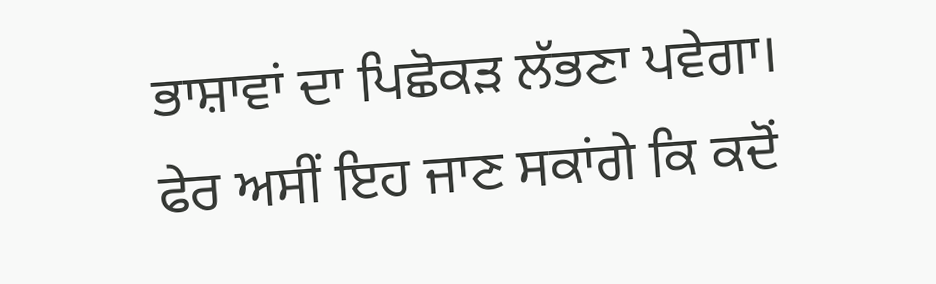ਭਾਸ਼ਾਵਾਂ ਦਾ ਪਿਛੋਕੜ ਲੱਭਣਾ ਪਵੇਗਾ। ਫੇਰ ਅਸੀਂ ਇਹ ਜਾਣ ਸਕਾਂਗੇ ਕਿ ਕਦੋਂ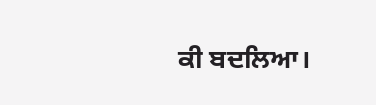ਕੀ ਬਦਲਿਆ।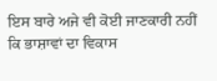ਇਸ ਬਾਰੇ ਅਜੇ ਵੀ ਕੋਈ ਜਾਣਕਾਰੀ ਨਹੀਂ ਕਿ ਭਾਸ਼ਾਵਾਂ ਦਾ ਵਿਕਾਸ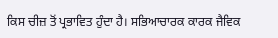ਕਿਸ ਚੀਜ਼ ਤੋਂ ਪ੍ਰਭਾਵਿਤ ਹੁੰਦਾ ਹੈ। ਸਭਿਆਚਾਰਕ ਕਾਰਕ ਜੈਵਿਕ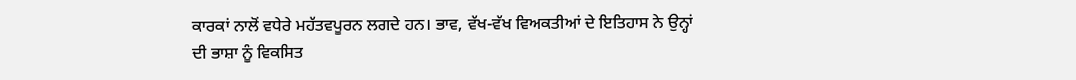ਕਾਰਕਾਂ ਨਾਲੋਂ ਵਧੇਰੇ ਮਹੱਤਵਪੂਰਨ ਲਗਦੇ ਹਨ। ਭਾਵ, ਵੱਖ-ਵੱਖ ਵਿਅਕਤੀਆਂ ਦੇ ਇਤਿਹਾਸ ਨੇ ਉਨ੍ਹਾਂ ਦੀ ਭਾਸ਼ਾ ਨੂੰ ਵਿਕਸਿਤ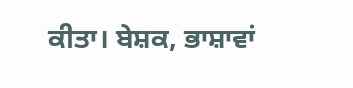ਕੀਤਾ। ਬੇਸ਼ਕ, ਭਾਸ਼ਾਵਾਂ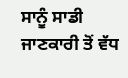ਸਾਨੂੰ ਸਾਡੀ ਜਾਣਕਾਰੀ ਤੋਂ ਵੱਧ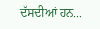ਦੱਸਦੀਆਂ ਹਨ...